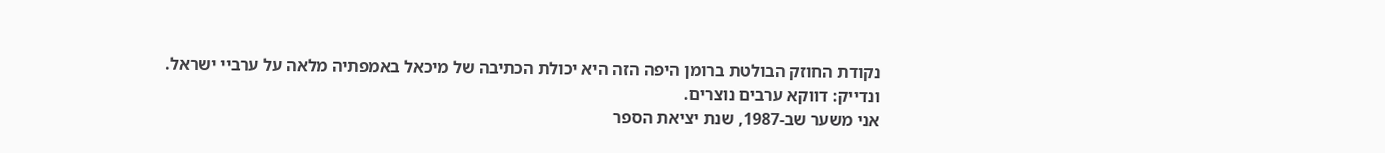נקודת החוזק הבולטת ברומן היפה הזה היא יכולת הכתיבה של מיכאל באמפתיה מלאה על ערביי ישראל.
ונדייק: דווקא ערבים נוצרים.
אני משער שב-1987, שנת יציאת הספר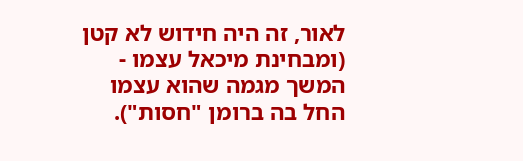לאור, זה היה חידוש לא קטן (ומבחינת מיכאל עצמו - המשך מגמה שהוא עצמו החל בה ברומן "חסות").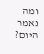ומה נאמר היום?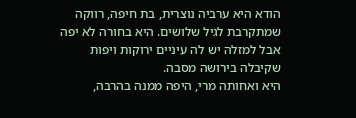הודא היא ערביה נוצרית, בת חיפה, רווקה שמתקרבת לגיל שלושים. היא בחורה לא יפה אבל למזלה יש לה עיניים ירוקות ויפות שקיבלה בירושה מסבה.
היא ואחותה מרי, היפה ממנה בהרבה,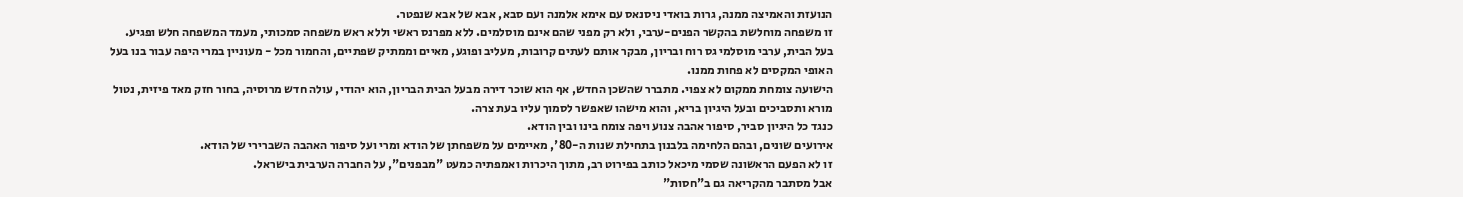הנועזת והאמיצה ממנה, גרות בואדי ניסנאס עם אימא אלמנה ועם סבא, אבא של אבא שנפטר.
זו משפחה מוחלשת בהקשר הפנים-ערבי, ולא רק מפני שהם אינם מוסלמים. ללא מפרנס ראשי וללא ראש משפחה סמכותי, מעמד המשפחה חלש ופגיע.
בעל הבית, ערבי מוסלמי גס רוח ובריון, מבקר אותם לעתים קרובות, מעליב ופוגע, מאיים וממתיק שפתיים, והחמור מכל - מעוניין במרי היפה עבור בנו בעל האופי המקסים לא פחות ממנו.
הישועה צומחת ממקום לא צפוי. מתברר שהשכן החדש, אף הוא שוכר דירה מבעל הבית הבריון, הוא יהודי, עולה חדש מרוסיה, בחור חזק מאד פיזית, נטול מורא ותסביכים ובעל היגיון בריא, והוא מישהו שאפשר לסמוך עליו בעת צרה.
כנגד כל היגיון סביר, סיפור אהבה צנוע ויפה צומח בינו ובין הודא.
אירועים שונים, ובהם הלחימה בלבנון בתחילת שנות ה-80', מאיימים על משפחתן של הודא ומרי ועל סיפור האהבה השברירי של הודא.
זו לא הפעם הראשונה שסמי מיכאל כותב בפירוט רב, מתוך היכרות ואמפתיה כמעט "מבפנים", על החברה הערבית בישראל.
אבל מסתבר מהקריאה גם ב"חסות"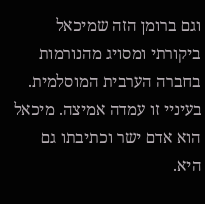וגם ברומן הזה שמיכאל ביקורתי ומסויג מהנורמות בחברה הערבית המוסלמית.
בעיניי זו עמדה אמיצה. מיכאל הוא אדם ישר וכתיבתו גם היא.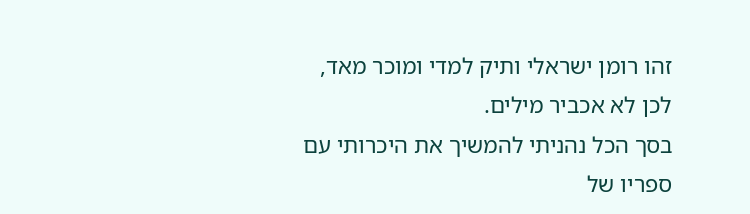זהו רומן ישראלי ותיק למדי ומוכר מאד, לכן לא אכביר מילים.
בסך הכל נהניתי להמשיך את היכרותי עם ספריו של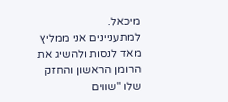מיכאל.
למתעניינים אני ממליץ מאד לנסות ולהשיג את הרומן הראשון והחזק שלו "שווים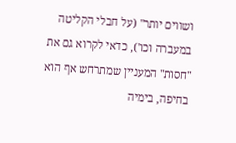ושווים יותר" (על חבלי הקליטה במעברה וכו'), כדאי לקרוא גם את "חסות" המעניין שמתרחש אף הוא בחיפה, בימיה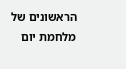הראשונים של מלחמת יום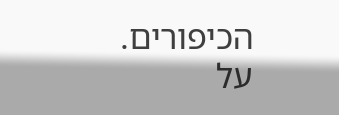הכיפורים.
על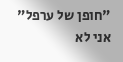"חופן של ערפל" אני לא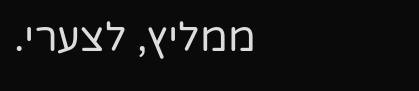ממליץ, לצערי.